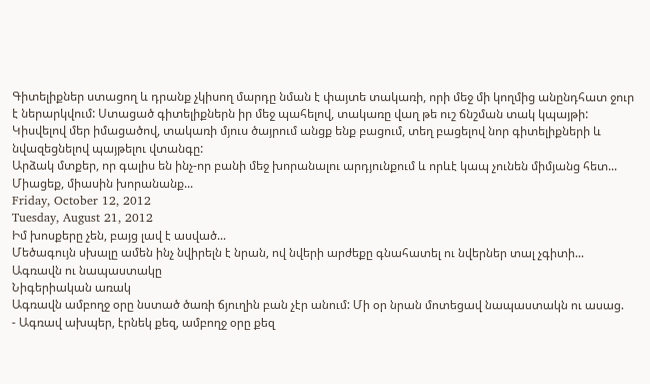Գիտելիքներ ստացող և դրանք չկիսող մարդը նման է փայտե տակառի, որի մեջ մի կողմից անընդհատ ջուր է ներարկվում: Ստացած գիտելիքներն իր մեջ պահելով, տակառը վաղ թե ուշ ճնշման տակ կպայթի: Կիսվելով մեր իմացածով, տակառի մյուս ծայրում անցք ենք բացում, տեղ բացելով նոր գիտելիքների և նվազեցնելով պայթելու վտանգը:
Արձակ մտքեր, որ գալիս են ինչ-որ բանի մեջ խորանալու արդյունքում և որևէ կապ չունեն միմյանց հետ... Միացեք, միասին խորանանք...
Friday, October 12, 2012
Tuesday, August 21, 2012
Իմ խոսքերը չեն, բայց լավ է ասված...
Մեծագույն սխալը ամեն ինչ նվիրելն է նրան, ով նվերի արժեքը գնահատել ու նվերներ տալ չգիտի...
Ագռավն ու նապաստակը
Նիգերիական առակ
Ագռավն ամբողջ օրը նստած ծառի ճյուղին բան չէր անում: Մի օր նրան մոտեցավ նապաստակն ու ասաց.
- Ագռավ ախպեր, էրնեկ քեզ, ամբողջ օրը քեզ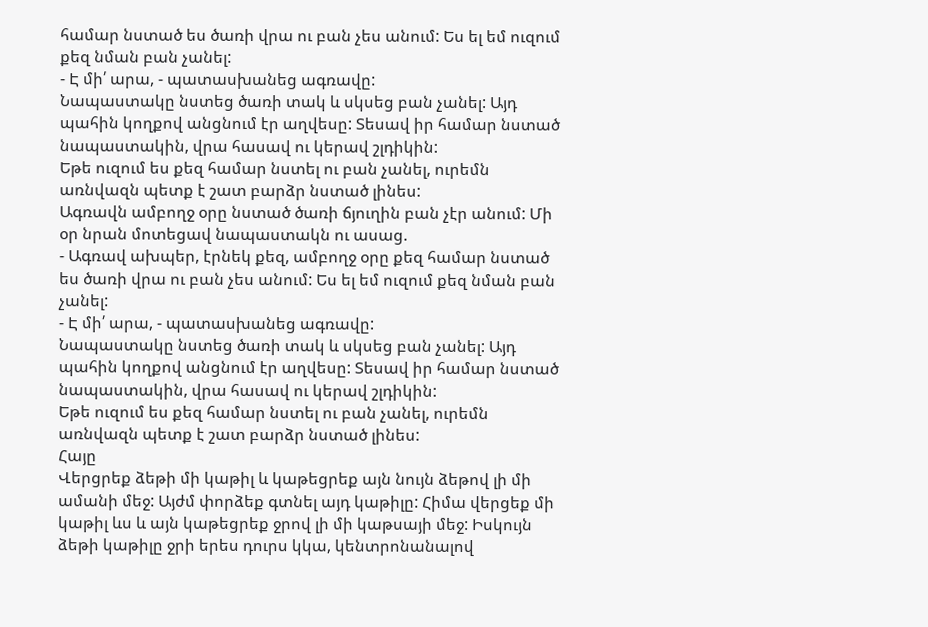համար նստած ես ծառի վրա ու բան չես անում: Ես ել եմ ուզում քեզ նման բան չանել:
- Է մի՛ արա, - պատասխանեց ագռավը:
Նապաստակը նստեց ծառի տակ և սկսեց բան չանել: Այդ պահին կողքով անցնում էր աղվեսը: Տեսավ իր համար նստած նապաստակին, վրա հասավ ու կերավ շլդիկին:
Եթե ուզում ես քեզ համար նստել ու բան չանել, ուրեմն առնվազն պետք է շատ բարձր նստած լինես:
Ագռավն ամբողջ օրը նստած ծառի ճյուղին բան չէր անում: Մի օր նրան մոտեցավ նապաստակն ու ասաց.
- Ագռավ ախպեր, էրնեկ քեզ, ամբողջ օրը քեզ համար նստած ես ծառի վրա ու բան չես անում: Ես ել եմ ուզում քեզ նման բան չանել:
- Է մի՛ արա, - պատասխանեց ագռավը:
Նապաստակը նստեց ծառի տակ և սկսեց բան չանել: Այդ պահին կողքով անցնում էր աղվեսը: Տեսավ իր համար նստած նապաստակին, վրա հասավ ու կերավ շլդիկին:
Եթե ուզում ես քեզ համար նստել ու բան չանել, ուրեմն առնվազն պետք է շատ բարձր նստած լինես:
Հայը
Վերցրեք ձեթի մի կաթիլ և կաթեցրեք այն նույն ձեթով լի մի ամանի մեջ: Այժմ փորձեք գտնել այդ կաթիլը: Հիմա վերցեք մի կաթիլ ևս և այն կաթեցրեք ջրով լի մի կաթսայի մեջ: Իսկույն ձեթի կաթիլը ջրի երես դուրս կկա, կենտրոնանալով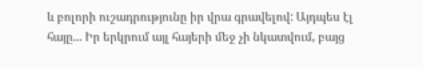և բոլորի ուշադրությունը իր վրա գրավելով: Այդպես էլ հայը... Իր երկրում այլ հայերի մեջ չի նկատվում, բայց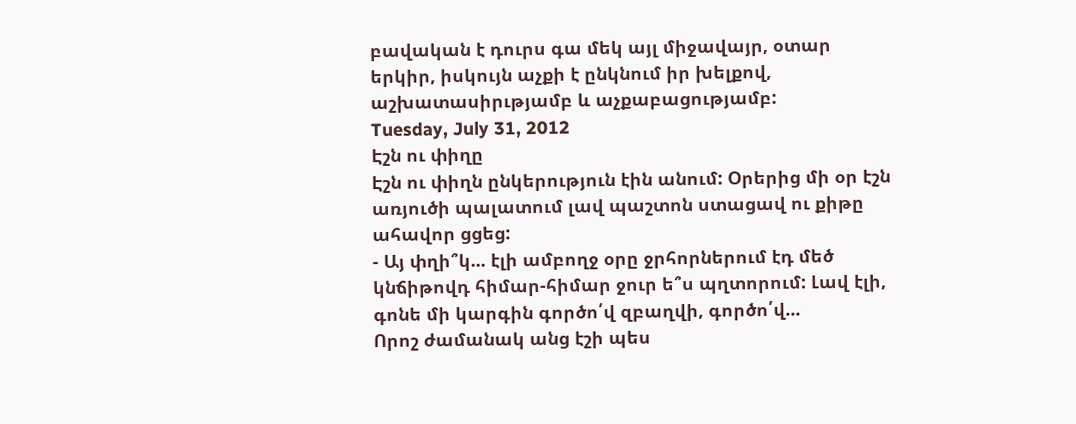բավական է դուրս գա մեկ այլ միջավայր, օտար երկիր, իսկույն աչքի է ընկնում իր խելքով, աշխատասիրւթյամբ և աչքաբացությամբ:
Tuesday, July 31, 2012
Էշն ու փիղը
Էշն ու փիղն ընկերություն էին անում: Օրերից մի օր էշն առյուծի պալատում լավ պաշտոն ստացավ ու քիթը ահավոր ցցեց:
- Այ փղի՞կ... էլի ամբողջ օրը ջրհորներում էդ մեծ կնճիթովդ հիմար-հիմար ջուր ե՞ս պղտորում: Լավ էլի, գոնե մի կարգին գործո՛վ զբաղվի, գործո՛վ...
Որոշ ժամանակ անց էշի պես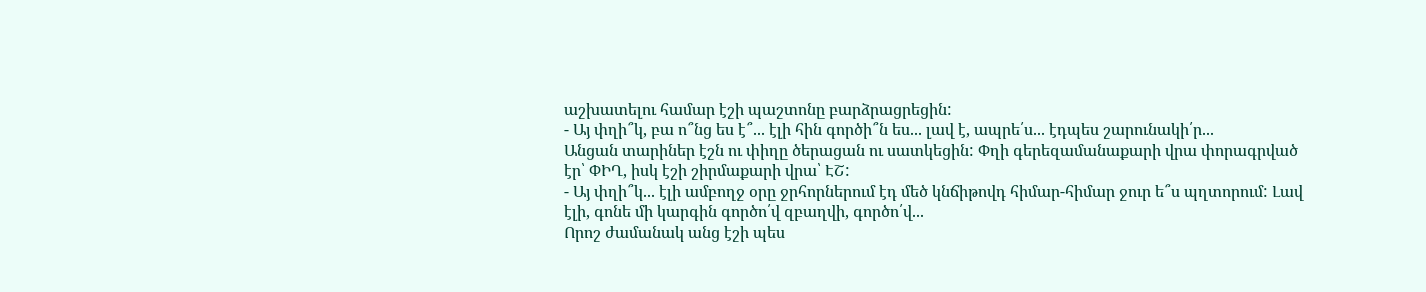աշխատելու համար էշի պաշտոնը բարձրացրեցին:
- Այ փղի՞կ, բա ո՞նց ես է՞... էլի հին գործի՞ն ես... լավ է, ապրե՛ս... էդպես շարունակի՛ր...
Անցան տարիներ էշն ու փիղը ծերացան ու սատկեցին: Փղի գերեզամանաքարի վրա փորագրված էր՝ ՓԻՂ, իսկ էշի շիրմաքարի վրա՝ ԷՇ:
- Այ փղի՞կ... էլի ամբողջ օրը ջրհորներում էդ մեծ կնճիթովդ հիմար-հիմար ջուր ե՞ս պղտորում: Լավ էլի, գոնե մի կարգին գործո՛վ զբաղվի, գործո՛վ...
Որոշ ժամանակ անց էշի պես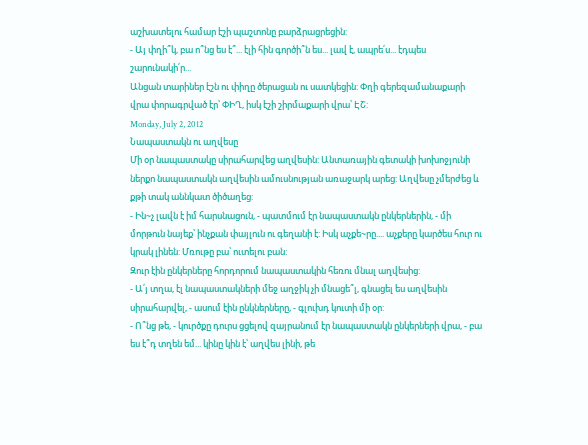աշխատելու համար էշի պաշտոնը բարձրացրեցին:
- Այ փղի՞կ, բա ո՞նց ես է՞... էլի հին գործի՞ն ես... լավ է, ապրե՛ս... էդպես շարունակի՛ր...
Անցան տարիներ էշն ու փիղը ծերացան ու սատկեցին: Փղի գերեզամանաքարի վրա փորագրված էր՝ ՓԻՂ, իսկ էշի շիրմաքարի վրա՝ ԷՇ:
Monday, July 2, 2012
Նապաստակն ու աղվեսը
Մի օր նապաստակը սիրահարվեց աղվեսին: Անտառային գետակի խոխոջյունի ներքո նապաստակն աղվեսին ամուսնության առաջարկ արեց: Աղվեսը չմերժեց և քթի տակ աննկատ ծիծաղեց:
- Ին~չ լավն է իմ հարսնացուն, - պատմում էր նապաստակն ընկերներին, - մի մորթուն նայեք՝ ինչքան փայլուն ու գեղանի է: Իսկ աչքե~րը.... աչքերը կարծես հուր ու կրակ լինեն: Մռութը բա՝ ուտելու բան:
Զուր էին ընկերները հորդորում նապաստակին հեռու մնալ աղվեսից:
- Ա՛յ տղա, էլ նապաստակների մեջ աղջիկ չի մնացե՞լ, գնացել ես աղվեսին սիրահարվել, - ասում էին ընկներները, - գլուխդ կուտի մի օր:
- Ո՞նց թե, - կուրծքը դուրս ցցելով զայրանում էր նապաստակն ընկերների վրա, - բա ես է՞դ տղեն եմ... կինը կին է՝ աղվես լինի, թե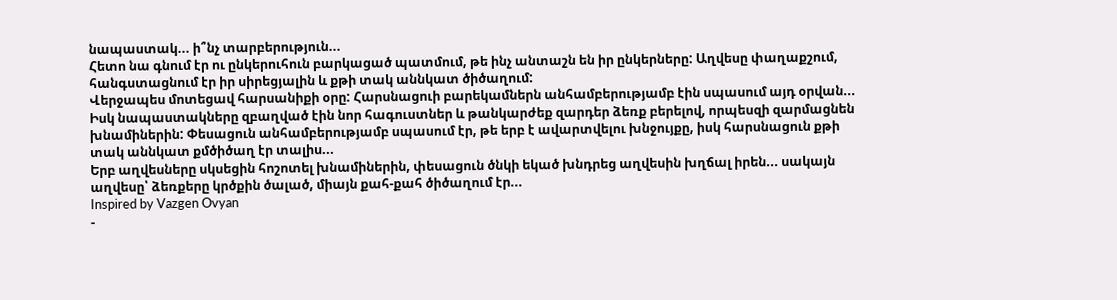նապաստակ... ի՞նչ տարբերություն...
Հետո նա գնում էր ու ընկերուհուն բարկացած պատմում, թե ինչ անտաշն են իր ընկերները: Աղվեսը փաղաքշում, հանգստացնում էր իր սիրեցյալին և քթի տակ աննկատ ծիծաղում:
Վերջապես մոտեցավ հարսանիքի օրը: Հարսնացուի բարեկամներն անհամբերությամբ էին սպասում այդ օրվան... Իսկ նապաստակները զբաղված էին նոր հագուստներ և թանկարժեք զարդեր ձեռք բերելով, որպեսզի զարմացնեն խնամիներին: Փեսացուն անհամբերությամբ սպասում էր, թե երբ է ավարտվելու խնջույքը, իսկ հարսնացուն քթի տակ աննկատ քմծիծաղ էր տալիս...
Երբ աղվեսները սկսեցին հոշոտել խնամիներին, փեսացուն ծնկի եկած խնդրեց աղվեսին խղճալ իրեն... սակայն աղվեսը՝ ձեռքերը կրծքին ծալած, միայն քահ-քահ ծիծաղում էր...
Inspired by Vazgen Ovyan
-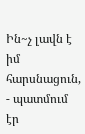Ին~չ լավն է իմ հարսնացուն, - պատմում էր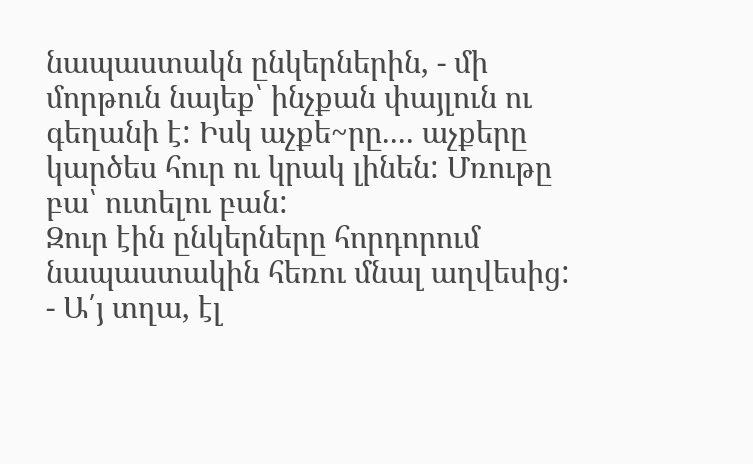նապաստակն ընկերներին, - մի մորթուն նայեք՝ ինչքան փայլուն ու գեղանի է: Իսկ աչքե~րը.... աչքերը կարծես հուր ու կրակ լինեն: Մռութը բա՝ ուտելու բան:
Զուր էին ընկերները հորդորում նապաստակին հեռու մնալ աղվեսից:
- Ա՛յ տղա, էլ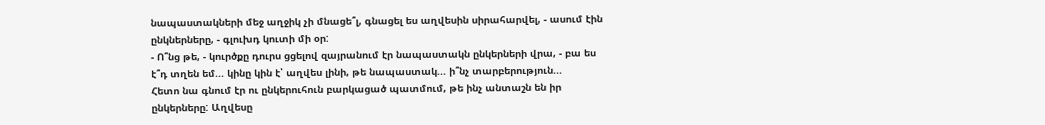նապաստակների մեջ աղջիկ չի մնացե՞լ, գնացել ես աղվեսին սիրահարվել, - ասում էին ընկներները, - գլուխդ կուտի մի օր:
- Ո՞նց թե, - կուրծքը դուրս ցցելով զայրանում էր նապաստակն ընկերների վրա, - բա ես է՞դ տղեն եմ... կինը կին է՝ աղվես լինի, թե նապաստակ... ի՞նչ տարբերություն...
Հետո նա գնում էր ու ընկերուհուն բարկացած պատմում, թե ինչ անտաշն են իր ընկերները: Աղվեսը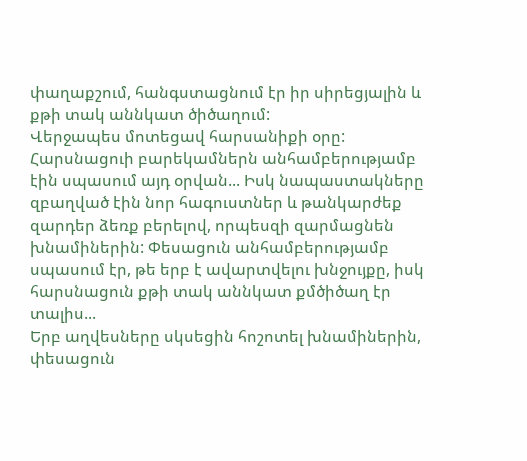փաղաքշում, հանգստացնում էր իր սիրեցյալին և քթի տակ աննկատ ծիծաղում:
Վերջապես մոտեցավ հարսանիքի օրը: Հարսնացուի բարեկամներն անհամբերությամբ էին սպասում այդ օրվան... Իսկ նապաստակները զբաղված էին նոր հագուստներ և թանկարժեք զարդեր ձեռք բերելով, որպեսզի զարմացնեն խնամիներին: Փեսացուն անհամբերությամբ սպասում էր, թե երբ է ավարտվելու խնջույքը, իսկ հարսնացուն քթի տակ աննկատ քմծիծաղ էր տալիս...
Երբ աղվեսները սկսեցին հոշոտել խնամիներին, փեսացուն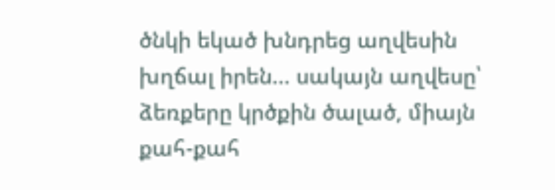ծնկի եկած խնդրեց աղվեսին խղճալ իրեն... սակայն աղվեսը՝ ձեռքերը կրծքին ծալած, միայն քահ-քահ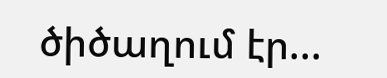ծիծաղում էր...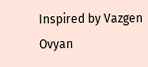Inspired by Vazgen Ovyan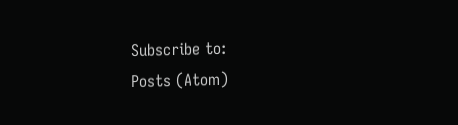Subscribe to:
Posts (Atom)